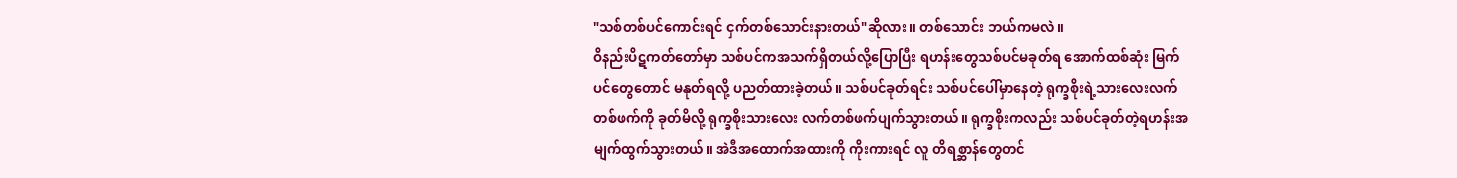"သစ်တစ်ပင်ကောင်းရင် ငှက်တစ်သောင်းနားတယ်"ဆိုလား။ တစ်သောင်း ဘယ်ကမလဲ။
ဝိနည်းပိဋကတ်တော်မှာ သစ်ပင်ကအသက်ရှိတယ်လို့ပြောပြီး ရဟန်းတွေသစ်ပင်မခုတ်ရ အောက်ထစ်ဆုံး မြက်ပင်တွေတောင် မနုတ်ရလို့ ပညတ်ထားခဲ့တယ်။ သစ်ပင်ခုတ်ရင်း သစ်ပင်ပေါ်မှာနေတဲ့ ရုက္ခစိုးရဲ့သားလေးလက်တစ်ဖက်ကို ခုတ်မိလို့ ရုက္ခစိုးသားလေး လက်တစ်ဖက်ပျက်သွားတယ်။ ရုက္ခစိုးကလည်း သစ်ပင်ခုတ်တဲ့ရဟန်းအမျက်ထွက်သွားတယ်။ အဲဒီအထောက်အထားကို ကိုးကားရင် လူ တိရစ္ဆာန်တွေတင်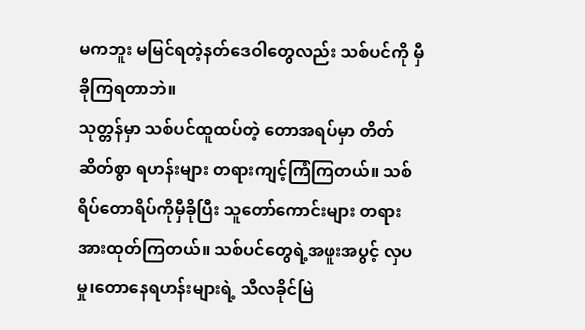မကဘူး မမြင်ရတဲ့နတ်ဒေဝါတွေလည်း သစ်ပင်ကို မှီခိုကြရတာဘဲ။
သုတ္တန်မှာ သစ်ပင်ထူထပ်တဲ့ တောအရပ်မှာ တိတ်ဆိတ်စွာ ရဟန်းများ တရားကျင့်ကြံကြတယ်။ သစ်ရိပ်တောရိပ်ကိုမှီခိုပြီး သူတော်ကောင်းများ တရားအားထုတ်ကြတယ်။ သစ်ပင်တွေရဲ့အဖူးအပွင့် လှပမှု၊တောနေရဟန်းများရဲ့ သီလခိုင်မြဲ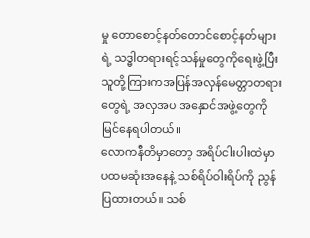မှု တောစောင့်နတ်တောင်စောင့်နတ်များရဲ့ သဒ္ဓါတရားရင့်သန်မှုတွေကိုရေးဖွဲ့ပြီး သူတို့ကြားကအပြန်အလှန်မေတ္တာတရားတွေရဲ့ အလှအပ အနှောင်အဖွဲ့တွေကို မြင်နေရပါတယ်။
လောကနီတိမှာတော့ အရိပ်ငါးပါးထဲမှာ ပထမဆုံးအနေနဲ့ သစ်ရိပ်ဝါးရိပ်ကို ညွန်ပြထားတယ်။ သစ်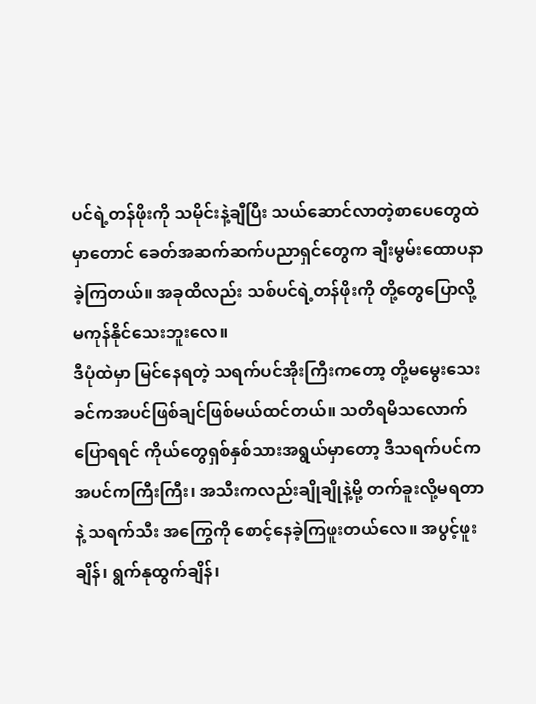ပင်ရဲ့တန်ဖိုးကို သမိုင်းနဲ့ချီပြီး သယ်ဆောင်လာတဲ့စာပေတွေထဲမှာတောင် ခေတ်အဆက်ဆက်ပညာရှင်တွေက ချီးမွမ်းထောပနာခဲ့ကြတယ်။ အခုထိလည်း သစ်ပင်ရဲ့တန်ဖိုးကို တို့တွေပြောလို့ မကုန်နိုင်သေးဘူးလေ။
ဒီပုံထဲမှာ မြင်နေရတဲ့ သရက်ပင်အိုးကြီးကတော့ တို့မမွေးသေးခင်ကအပင်ဖြစ်ချင်ဖြစ်မယ်ထင်တယ်။ သတိရမိသလောက်ပြောရရင် ကိုယ်တွေရှစ်နှစ်သားအရွယ်မှာတော့ ဒီသရက်ပင်က အပင်ကကြီးကြီး၊ အသီးကလည်းချိုချိုနဲ့မို့ တက်ခူးလို့မရတာနဲ့ သရက်သီး အကြွေကို စောင့်နေခဲ့ကြဖူးတယ်လေ။ အပွင့်ဖူးချိန်၊ ရွက်နုထွက်ချိန်၊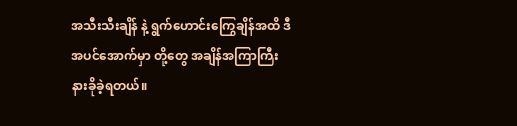အသီးသီးချိန် နဲ့ ရွက်ဟောင်းကြွေချိန်အထိ ဒီအပင်အောက်မှာ တို့တွေ အချိန်အကြာကြီး နားခိုခဲ့ရတယ်။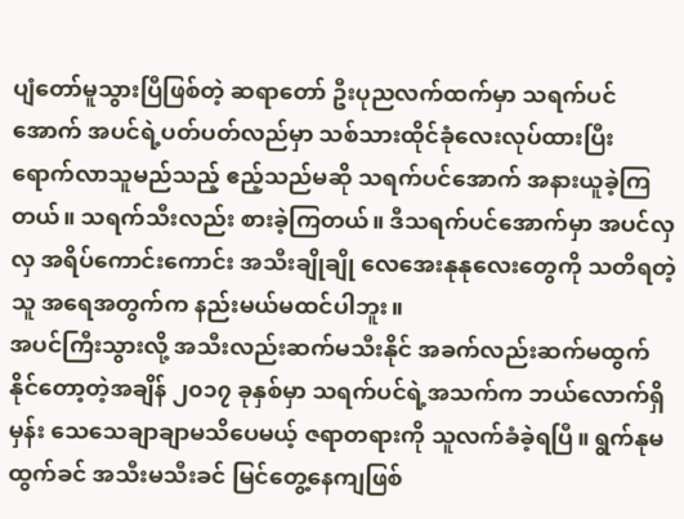ပျံတော်မူသွားပြီဖြစ်တဲ့ ဆရာတော် ဦးပုညလက်ထက်မှာ သရက်ပင်အောက် အပင်ရဲ့ပတ်ပတ်လည်မှာ သစ်သားထိုင်ခုံလေးလုပ်ထားပြီး ရောက်လာသူမည်သည့် ဧည့်သည်မဆို သရက်ပင်အောက် အနားယူခဲ့ကြတယ်။ သရက်သီးလည်း စားခဲ့ကြတယ်။ ဒီသရက်ပင်အောက်မှာ အပင်လှလှ အရိပ်ကောင်းကောင်း အသီးချိုချို လေအေးနုနုလေးတွေကို သတိရတဲ့သူ အရေအတွက်က နည်းမယ်မထင်ပါဘူး။
အပင်ကြီးသွားလို့ အသီးလည်းဆက်မသီးနိုင် အခက်လည်းဆက်မထွက်နိုင်တော့တဲ့အချိန် ၂၀၁၇ ခုနှစ်မှာ သရက်ပင်ရဲ့အသက်က ဘယ်လောက်ရှိမှန်း သေသေချာချာမသိပေမယ့် ဇရာတရားကို သူလက်ခံခဲ့ရပြီ။ ရွက်နုမထွက်ခင် အသီးမသီးခင် မြင်တွေ့နေကျဖြစ်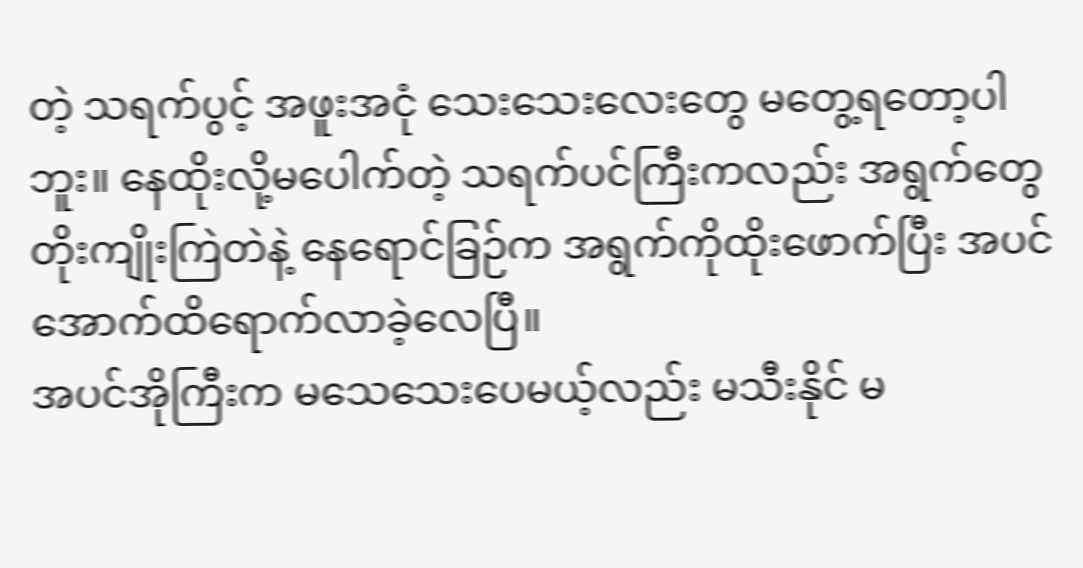တဲ့ သရက်ပွင့် အဖူးအငုံ သေးသေးလေးတွေ မတွေ့ရတော့ပါဘူး။ နေထိုးလို့မပေါက်တဲ့ သရက်ပင်ကြီးကလည်း အရွက်တွေတိုးကျိုးကြဲတဲနဲ့ နေရောင်ခြဉ်က အရွက်ကိုထိုးဖောက်ပြီး အပင်အောက်ထိရောက်လာခဲ့လေပြီ။
အပင်အိုကြီးက မသေသေးပေမယ့်လည်း မသီးနိုင် မ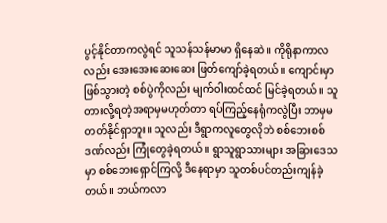ပွင့်နိုင်တာကလွဲရင် သူသန်သန်မာမာ ရှိနေဆဲ။ ကိုရိုနာကာလလည်း အေးအေးဆေးဆေး ဖြတ်ကျော်ခဲ့ရတယ်။ ကျောင်းမှာဖြစ်သွားတဲ့ စစ်ပွဲကိုလည်း မျက်ဝါးထင်ထင် မြင်ခဲ့ရတယ်။ သူတားလို့ရတဲ့အရာမှမဟုတ်တာ ရပ်ကြည့်နေရုံကလွဲပြီး ဘာမှမတတ်နိုင်ရှာဘူး။ သူလည်း ဒီရွာကလူတွေလိုဘဲ စစ်ဘေးစစ်ဒဏ်လည်း ကြုံတွေခဲ့ရတယ်။ ရွာသူရွာသားများ အခြားဒေသမှာ စစ်ဘေးရှောင်ကြလို့ ဒီနေရာမှာ သူတစ်ပင်တည်းကျန်ခဲ့တယ်။ ဘယ်ကလာ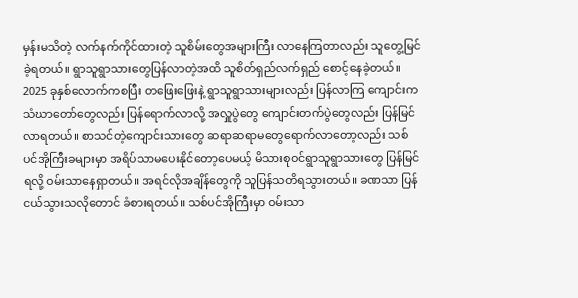မှန်းမသိတဲ့ လက်နက်ကိုင်ထားတဲ့ သူစိမ်းတွေအများကြီး လာနေကြတာလည်း သူတွေ့မြင်ခဲ့ရတယ်။ ရွာသူရွာသားတွေပြန်လာတဲ့အထိ သူစိတ်ရှည်လက်ရှည် စောင့်နေခဲ့တယ်။
2025 ခုနှစ်လောက်ကစပြီး တဖြေးဖြေးနဲ့ ရွာသူရွာသားများလည်း ပြန်လာကြ ကျောင်းကသံဃာတော်တွေလည်း ပြန်ရောက်လာလို့ အလှူပွဲတွေ ကျောင်းတက်ပွဲတွေလည်း ပြန်မြင်လာရတယ်။ စာသင်တဲ့ကျောင်းသားတွေ ဆရာဆရာမတွေရောက်လာတော့လည်း သစ်ပင်အိုကြီးခများမှာ အရိပ်သာမပေးနိုင်တော့ပေမယ့် မိသားစုဝင်ရွာသူရွာသားတွေ ပြန်မြင်ရလို့ ဝမ်းသာနေရှာတယ်။ အရင်လိုအချိန်တွေကို သူပြန်သတိရသွားတယ်။ ခဏသာ ပြန်ငယ်သွားသလိုတောင် ခံစားရတယ်။ သစ်ပင်အိုကြီးမှာ ဝမ်းသာ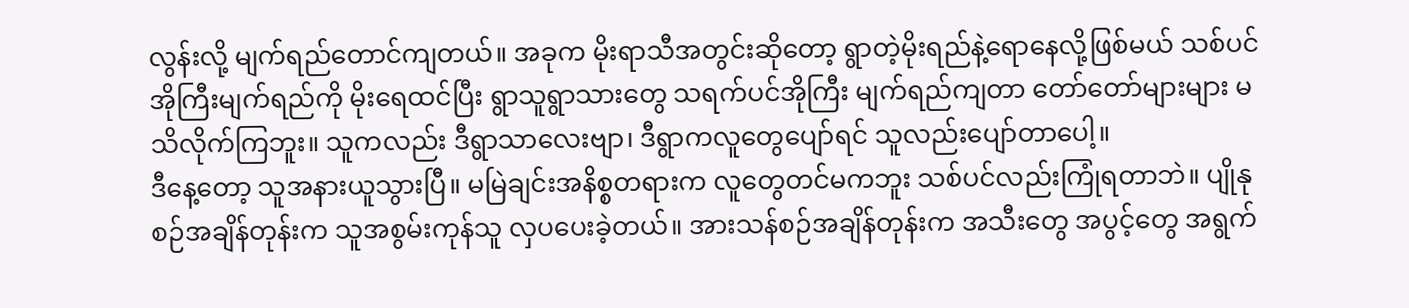လွန်းလို့ မျက်ရည်တောင်ကျတယ်။ အခုက မိုးရာသီအတွင်းဆိုတော့ ရွာတဲ့မိုးရည်နဲ့ရောနေလို့ဖြစ်မယ် သစ်ပင်အိုကြီးမျက်ရည်ကို မိုးရေထင်ပြီး ရွာသူရွာသားတွေ သရက်ပင်အိုကြီး မျက်ရည်ကျတာ တော်တော်များများ မသိလိုက်ကြဘူး။ သူကလည်း ဒီရွာသာလေးဗျာ၊ ဒီရွာကလူတွေပျော်ရင် သူလည်းပျော်တာပေါ့။
ဒီနေ့တော့ သူအနားယူသွားပြီ။ မမြဲချင်းအနိစ္စတရားက လူတွေတင်မကဘူး သစ်ပင်လည်းကြုံရတာဘဲ။ ပျိုနုစဉ်အချိန်တုန်းက သူအစွမ်းကုန်သူ လှပပေးခဲ့တယ်။ အားသန်စဉ်အချိန်တုန်းက အသီးတွေ အပွင့်တွေ အရွက်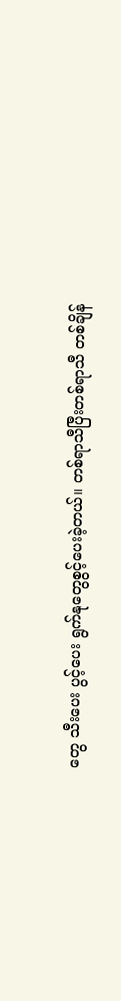တွေ သီးပေး ပွင့်ပေး ရွက်နုတွေစွင့်ပေးခဲ့တယ်။ တစ်ရာသီပြီးတစ်ရာသီ တစ်ချိန်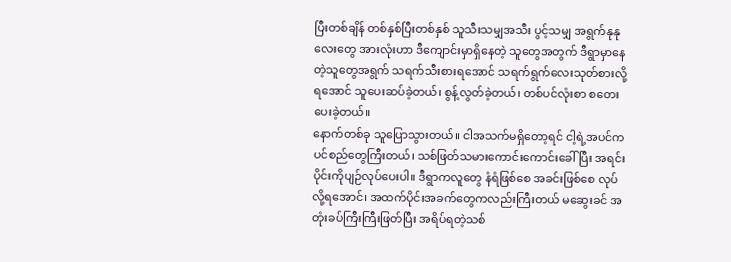ပြီးတစ်ချိန် တစ်နှစ်ပြီးတစ်နှစ် သူသီးသမျှအသီး ပွင့်သမျှ အရွက်နုနုလေးတွေ အားလုံးဟာ ဒီကျောင်းမှာရှိနေတဲ့ သူတွေအတွက် ဒီရွာမှာနေတဲ့သူတွေအရွက် သရက်သီးစားရအောင် သရက်ရွက်လေးသုတ်စားလို့ရအောင် သူပေးဆပ်ခဲ့တယ်၊ စွန့်လွတ်ခဲ့တယ်၊ တစ်ပင်လုံးစာ စတေးပေးခဲ့တယ်။
နောက်တစ်ခု သူပြောသွားတယ်။ ငါအသက်မရှိတော့ရင် ငါ့ရဲ့အပင်က ပင်စည်တွေကြီးတယ်၊ သစ်ဖြတ်သမားကောင်းကောင်းခေါ်ပြီး အရင်းပိုင်းကိုပျဉ်လုပ်ပေးပါ။ ဒီရွာကလူတွေ နံရံဖြစ်စေ အခင်းဖြစ်စေ လုပ်လို့ရအောင်၊ အထက်ပိုင်းအခက်တွေကလည်းကြီးတယ် မဆွေးခင် အတုံးခပ်ကြီးကြီးဖြတ်ပြီး အရိပ်ရတဲ့သစ်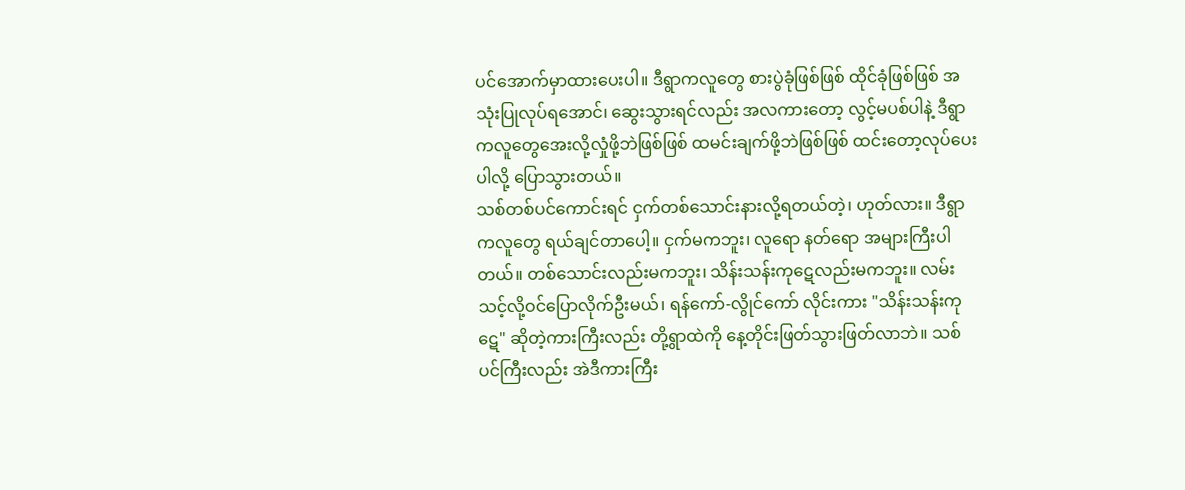ပင်အောက်မှာထားပေးပါ။ ဒီရွာကလူတွေ စားပွဲခုံဖြစ်ဖြစ် ထိုင်ခုံဖြစ်ဖြစ် အသုံးပြုလုပ်ရအောင်၊ ဆွေးသွားရင်လည်း အလကားတော့ လွင့်မပစ်ပါနဲ့ ဒီရွာကလူတွေအေးလို့လှုံဖို့ဘဲဖြစ်ဖြစ် ထမင်းချက်ဖို့ဘဲဖြစ်ဖြစ် ထင်းတော့လုပ်ပေးပါလို့ ပြောသွားတယ်။
သစ်တစ်ပင်ကောင်းရင် ငှက်တစ်သောင်းနားလို့ရတယ်တဲ့၊ ဟုတ်လား။ ဒီရွာကလူတွေ ရယ်ချင်တာပေါ့။ ငှက်မကဘူး၊ လူရော နတ်ရော အများကြီးပါတယ်။ တစ်သောင်းလည်းမကဘူး၊ သိန်းသန်းကုဋေလည်းမကဘူး။ လမ်းသင့်လို့ဝင်ပြောလိုက်ဦးမယ်၊ ရန်ကော်-လွိုင်ကော် လိုင်းကား "သိန်းသန်းကုဋေ" ဆိုတဲ့ကားကြီးလည်း တို့ရွာထဲကို နေ့တိုင်းဖြတ်သွားဖြတ်လာဘဲ။ သစ်ပင်ကြီးလည်း အဲဒီကားကြီး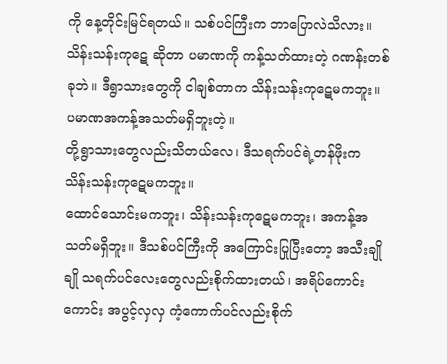ကို နေ့တိုင်းမြင်ရတယ်။ သစ်ပင်ကြီးက ဘာပြောလဲသိလား။ သိန်းသန်းကုဋေ ဆိုတာ ပမာဏကို ကန့်သတ်ထားတဲ့ ဂဏန်းတစ်ခုဘဲ။ ဒီရွာသားတွေကို ငါချစ်တာက သိန်းသန်းကုဋေမကဘူး။ ပမာဏအကန့်အသတ်မရှိဘူးတဲ့။
တို့ရွာသားတွေလည်းသိတယ်လေ၊ ဒီသရက်ပင်ရဲ့တန်ဖိုးက သိန်းသန်းကုဋေမကဘူး။
ထောင်သောင်းမကဘူး၊ သိန်းသန်းကုဋေမကဘူး၊ အကန့်အသတ်မရှိဘူး။ ဒီသစ်ပင်ကြီးကို အကြောင်းပြုပြီးတော့ အသီးချိုချို သရက်ပင်လေးတွေလည်းစိုက်ထားတယ်၊ အရိပ်ကောင်းကောင်း အပွင့်လှလှ ကံ့ကောက်ပင်လည်းစိုက်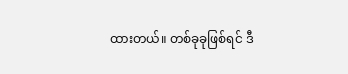ထားတယ်။ တစ်ခုခုဖြစ်ရင် ဒီ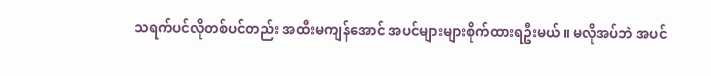သရက်ပင်လိုတစ်ပင်တည်း အထီးမကျန်အောင် အပင်များများစိုက်ထားရဦးမယ်။ မလိုအပ်ဘဲ အပင်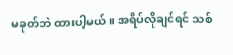မခုတ်ဘဲ ထားပါ့မယ်။ အရိပ်လိုချင်ရင် သစ်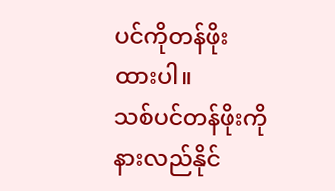ပင်ကိုတန်ဖိုးထားပါ။
သစ်ပင်တန်ဖိုးကို နားလည်နိုင်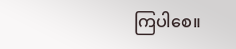ကြပါစေ။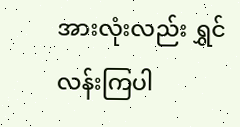အားလုံးလည်း ရွှင်လန်းကြပါ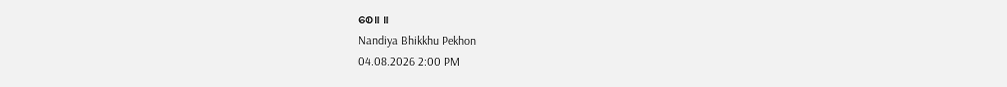စေ။ ။
Nandiya Bhikkhu Pekhon
04.08.2026 2:00 PM